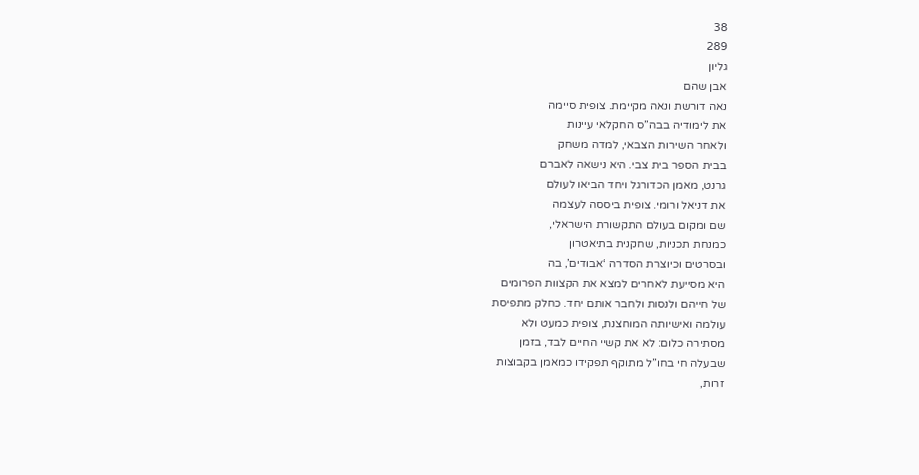38
289
גליון
אבן שהם
נאה דורשת ונאה מקיימת. צופית סיימה
את לימודיה בבה”ס החקלאי עיינות
ולאחר השירות הצבאי, למדה משחק
בבית הספר בית צבי. היא נישאה לאברם
גרנט, מאמן הכדורגל ויחד הביאו לעולם
את דניאל ורומי. צופית ביססה לעצמה
שם ומקום בעולם התקשורת הישראלי,
כמנחת תכניות, שחקנית בתיאטרון
ובסרטים וכיוצרת הסדרה ‘אבודים’, בה
היא מסייעת לאחרים למצא את הקצוות הפרומים
של חייהם ולנסות ולחבר אותם יחד. כחלק מתפיסת
עולמה ואישיותה המוחצנת, צופית כמעט ולא
מסתירה כלום: לא את קשיי החיים לבד, בזמן
שבעלה חי בחו”ל מתוקף תפקידו כמאמן בקבוצות
זרות,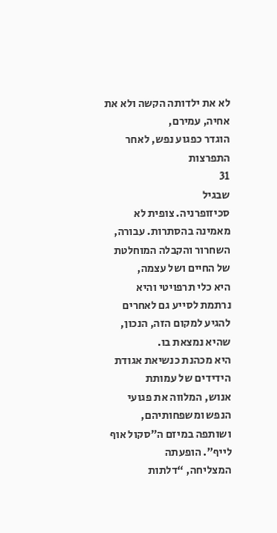לא את ילדותה הקשה ולא את אחיה, עמירם,
הוגדר כפגוע נפש, לאחר התפרצות
31
שבגיל
סכיזופרניה. צופית לא מאמינה בהסתרות. עבורה,
השחרור והקבלה המוחלטת של החיים ושל עצמה,
היא כלי תרפויטי והיא נרתמת לסייע גם לאחרים
להגיע למקום הזה, הנכון, שהיא נמצאת בו.
היא מכהנת כנשיאת אגודת הידידים של עמותת
אנוש, המלווה את פגועי הנפש ומשפחותיהם,
ושותפה במיזם ה”סקול אוף לייף”. הופעתה
המצליחה, “דלתות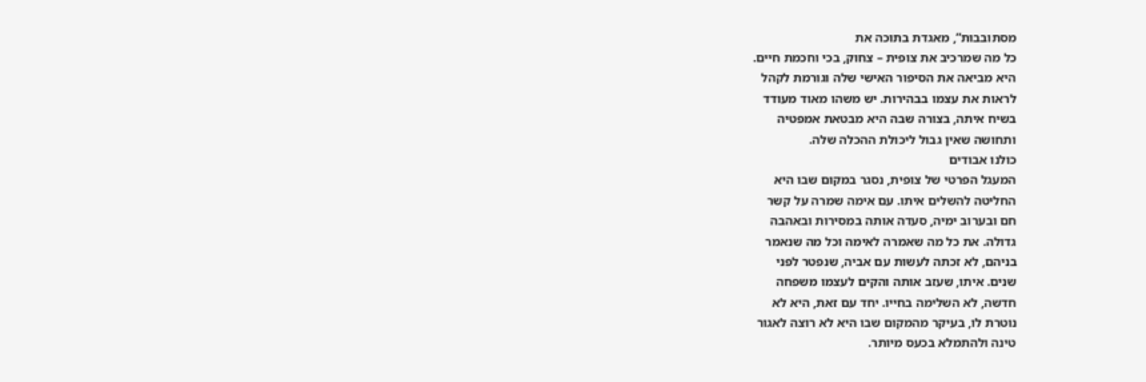מסתובבות”, מאגדת בתוכה את
כל מה שמרכיב את צופית – צחוק, בכי וחכמת חיים.
היא מביאה את הסיפור האישי שלה וגורמת לקהל
לראות את עצמו בבהירות. יש משהו מאוד מעודד
בשיח איתה, בצורה שבה היא מבטאת אמפטיה
ותחושה שאין גבול ליכולת ההכלה שלה.
כולנו אבודים
המעגל הפרטי של צופית, נסגר במקום שבו היא
החליטה להשלים איתו. עם אימה שמרה על קשר
חם ובערוב ימיה, סעדה אותה במסירות ובאהבה
גדולה. את כל מה שאמרה לאימה וכל מה שנאמר
בניהם, לא זכתה לעשות עם אביה, שנפטר לפני
שנים. איתו, שעזב אותה והקים לעצמו משפחה
חדשה, לא השלימה בחייו. יחד עם זאת, היא לא
נוטרת לו, בעיקר מהמקום שבו היא לא רוצה לאגור
טינה ולהתמלא בכעס מיותר.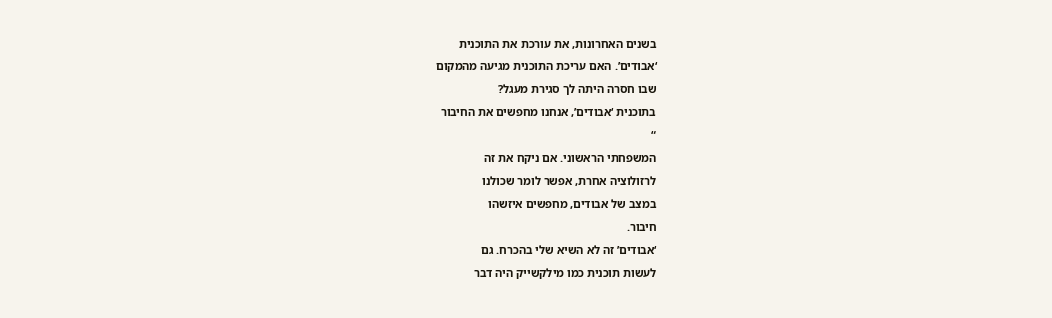בשנים האחרונות, את עורכת את התוכנית
‘אבודים’. האם עריכת התוכנית מגיעה מהמקום
שבו חסרה היתה לך סגירת מעגל?
בתוכנית ‘אבודים’, אנחנו מחפשים את החיבור
“
המשפחתי הראשוני. אם ניקח את זה
לרזולוציה אחרת, אפשר לומר שכולנו
במצב של אבודים, מחפשים איזשהו
חיבור.
‘אבודים’ זה לא השיא שלי בהכרח. גם
לעשות תוכנית כמו מילקשייק היה דבר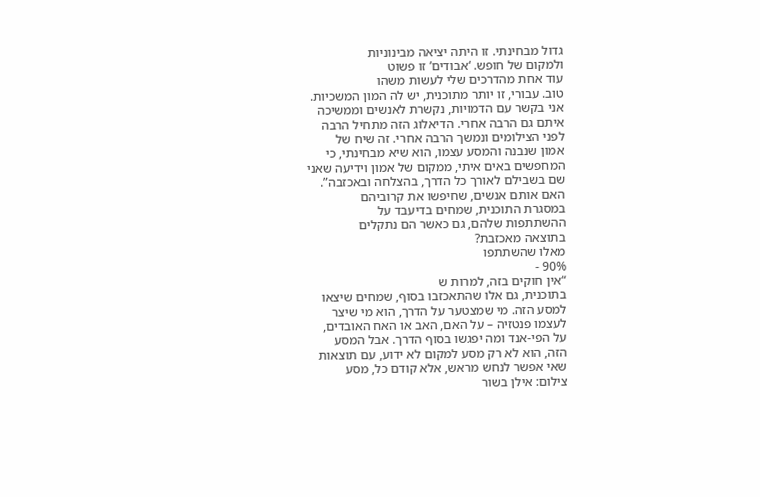גדול מבחינתי. זו היתה יציאה מבינוניות
ולמקום של חופש. ‘אבודים’ זו פשוט
עוד אחת מהדרכים שלי לעשות משהו
טוב. עבורי, זו יותר מתוכנית, יש לה המון המשכיות.
אני בקשר עם הדמויות, נקשרת לאנשים וממשיכה
איתם גם הרבה אחרי. הדיאלוג הזה מתחיל הרבה
לפני הצילומים ונמשך הרבה אחרי. זה שיח של
אמון שנבנה והמסע עצמו, הוא שיא מבחינתי, כי
המחפשים באים איתי, ממקום של אמון וידיעה שאני
שם בשבילם לאורך כל הדרך, בהצלחה ובאכזבה”.
האם אותם אנשים, שחיפשו את קרוביהם
במסגרת התוכנית, שמחים בדיעבד על
ההשתתפות שלהם, גם כאשר הם נתקלים
בתוצאה מאכזבת?
מאלו שהשתתפו
90% -
“אין חוקים בזה, למרות ש
בתוכנית, גם אלו שהתאכזבו בסוף, שמחים שיצאו
למסע הזה. מי שמצטער על הדרך, הוא מי שיצר
לעצמו פנטזיה – על האם, האב או האח האובדים,
על הפי-אנד ומה יפגשו בסוף הדרך. אבל המסע
הזה, הוא לא רק מסע למקום לא ידוע, עם תוצאות
שאי אפשר לנחש מראש, אלא קודם כל, מסע
צילום: אילן בשור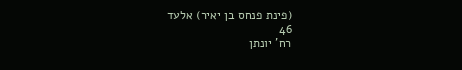(פינת פנחס בן יאיר) אלעד
46
רח' יונתן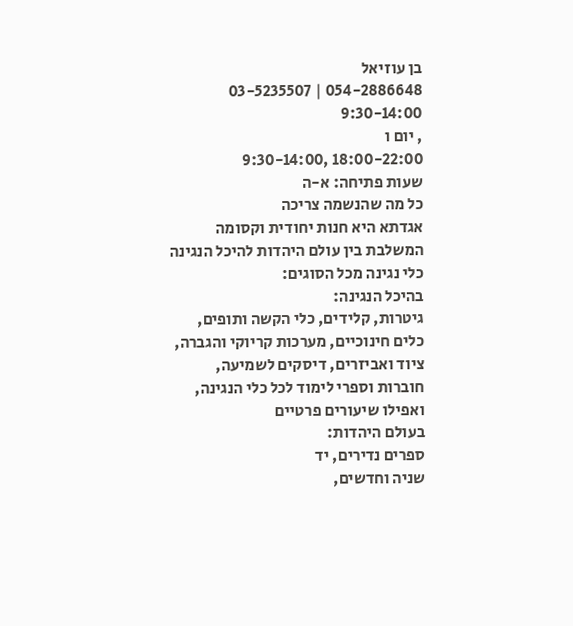בן עוזיאל
054-2886648 | 03-5235507
9:30-14:00
, יום ו
18:00-22:00 ,9:30-14:00
שעות פתיחה: א-ה
כל מה שהנשמה צריכה
אגדתא היא חנות יחודית וקסומה
המשלבת בין עולם היהדות להיכל הנגינה
כלי נגינה מכל הסוגים:
בהיכל הנגינה:
גיטרות, קלידים, כלי הקשה ותופים,
כלים חינוכיים, מערכות קריוקי והגברה,
ציוד ואביזרים, דיסקים לשמיעה,
חוברות וספרי לימוד לכל כלי הנגינה,
ואפילו שיעורים פרטיים
בעולם היהדות:
ספרים נדירים, יד
שניה וחדשים,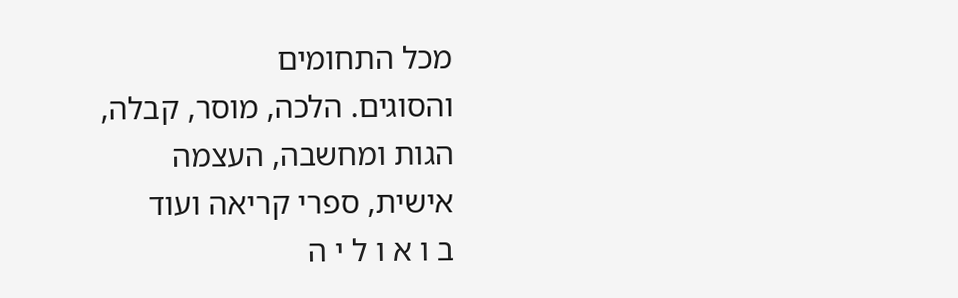מכל התחומים
והסוגים. הלכה, מוסר, קבלה,
הגות ומחשבה, העצמה
אישית, ספרי קריאה ועוד
ב ו א ו ל י ה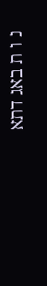נ ו ת באג דתא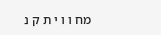מח ו ו י ת ק נ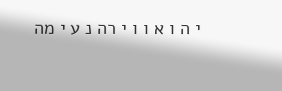י ה ו א ו ו י רה נ ע י מה